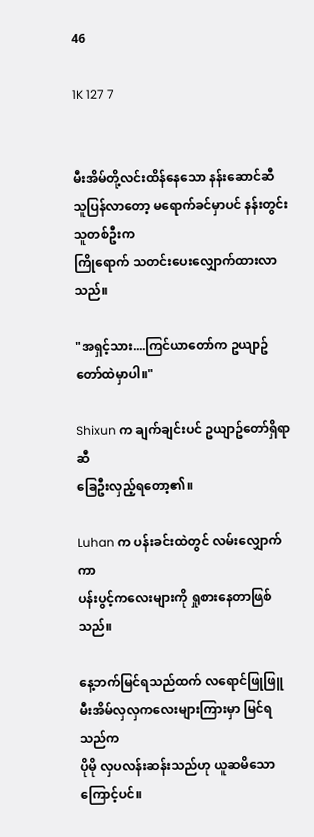46

1K 127 7


မီးအိမ်တို့လင်းထိန်နေသော နန်းဆောင်ဆီ
သူပြန်လာတော့ မရောက်ခင်မှာပင် နန်းတွင်းသူတစ်ဦးက
ကြိုရောက် သတင်းပေးလျှောက်ထားလာသည်။

"အရှင့်သား....ကြင်ယာတော်က ဥယျာဥ်တော်ထဲမှာပါ။"

Shixun က ချက်ချင်းပင် ဥယျာဥ်တော်ရှိရာဆီ
ခြေဦးလှည့်ရတော့၏။

Luhan က ပန်းခင်းထဲတွင် လမ်းလျှောက်ကာ
ပန်းပွင့်ကလေးများကို ရှုစားနေတာဖြစ်သည်။

နေ့ဘက်မြင်ရသည်ထက် လရောင်ဖြုဖြူ
မီးအိမ်လှလှကလေးများကြားမှာ မြင်ရသည်က
ပိုမို လှပလန်းဆန်းသည်ဟု ယူဆမိသောကြောင့်ပင်။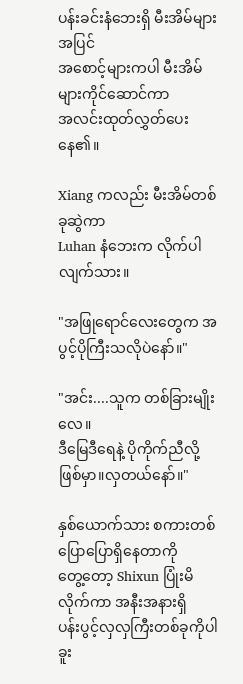ပန်းခင်းနံဘေးရှိ မီးအိမ်များအပြင်
အစောင့်များကပါ မီးအိမ်များကိုင်ဆောင်ကာ
အလင်းထုတ်လွှတ်ပေးနေ၏။

Xiang ကလည်း မီးအိမ်တစ်ခုဆွဲကာ
Luhan နံဘေးက လိုက်ပါလျက်သား။

"အဖြုရောင်လေးတွေက အပွင့်ပိုကြီးသလိုပဲနော်။"

"အင်း....သူက တစ်ခြားမျိုးလေ။
ဒီမြေဒီရေနဲ့ ပိုကိုက်ညီလို့ဖြစ်မှာ။လှတယ်နော်။"

နှစ်ယောက်သား စကားတစ်ပြောပြောရှိနေတာကို
တွေ့တော့ Shixun ပြုံးမိလိုက်ကာ အနီးအနားရှိ
ပန်းပွင့်လှလှကြီးတစ်ခုကိုပါ ခူး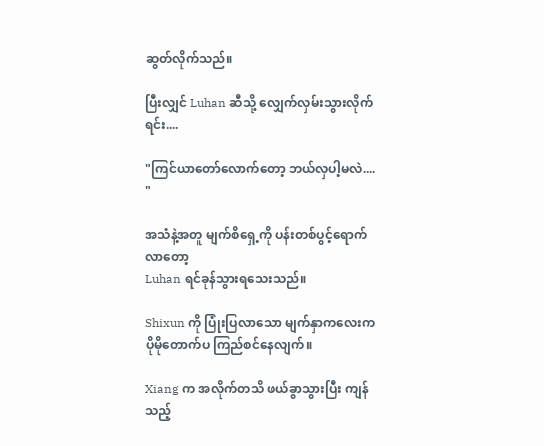ဆွတ်လိုက်သည်။

ပြီးလျှင် Luhan ဆီသို့ လျှေက်လှမ်းသွားလိုက်ရင်း....

"ကြင်ယာတော်လောက်တော့ ဘယ်လှပါ့မလဲ.... "

အသံနဲ့အတူ မျက်စိရှေ့ကို ပန်းတစ်ပွင့်ရောက်လာတော့
Luhan ရင်ခုန်သွားရသေးသည်။

Shixun ကို ပြုံးပြလာသော မျက်နှာကလေးက
ပိုမိုတောက်ပ ကြည်စင်နေလျက်။

Xiang က အလိုက်တသိ ဖယ်ခွာသွားပြီး ကျန်သည့်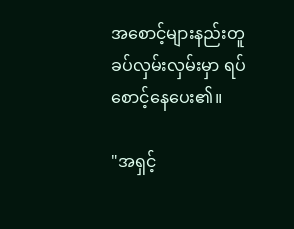အစောင့်များနည်းတူ
ခပ်လှမ်းလှမ်းမှာ ရပ်စောင့်နေပေး၏။

"အရှင့်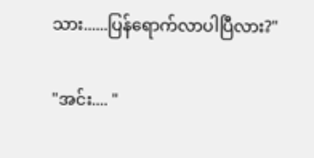သား......ပြန်ရောက်လာပါပြီလား?"

"အင်း.... "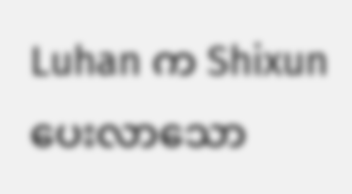Luhan က Shixun ပေးလာသော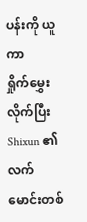ပန်းကို ယူကာ
ရှိုက်မွှေးလိုက်ပြီး Shixun ၏ လက်မောင်းတစ်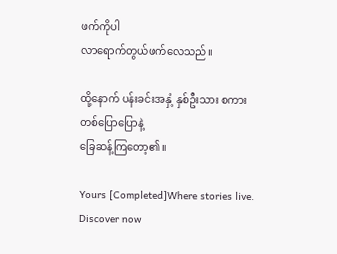ဖက်ကိုပါ
လာရောက်တွယ်ဖက်လေသည်။

ထို့နောက် ပန်းခင်းအနှံ့ နှစ်ဦးသား စကားတစ်ပြောပြောနဲ့
ခြေဆန့်ကြတော့၏။

Yours [Completed]Where stories live. Discover now